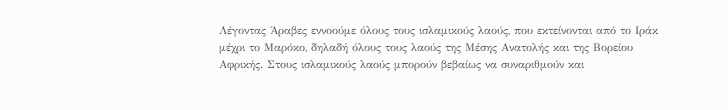Λέγοντας Άραβες εννοούμε όλους τους ισλαμικούς λαούς, που εκτείνονται από το Ιράκ μέχρι το Μαρόκο, δηλαδή όλους τους λαούς της Μέσης Ανατολής και της Βορείου Αφρικής. Στους ισλαμικούς λαούς μπορούν βεβαίως να συναριθμούν και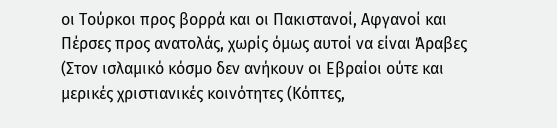οι Τούρκοι προς βορρά και οι Πακιστανοί, Αφγανοί και Πέρσες προς ανατολάς, χωρίς όμως αυτοί να είναι Άραβες (Στον ισλαμικό κόσμο δεν ανήκουν οι Εβραίοι ούτε και μερικές χριστιανικές κοινότητες (Κόπτες,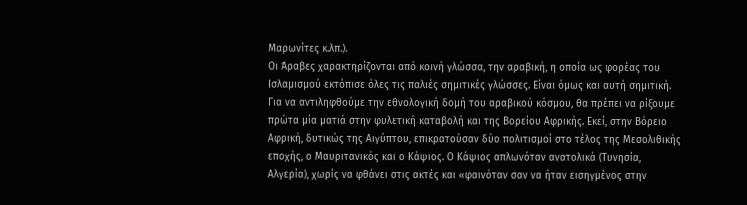Μαρωνίτες κ.λπ.).
Οι Άραβες χαρακτηρίζονται από κοινή γλώσσα, την αραβική, η οποία ως φορέας του Ισλαμισμού εκτόπισε όλες τις παλιές σημιτικές γλώσσες. Είναι όμως και αυτή σημιτική.
Για να αντιληφθούμε την εθνολογική δομή του αραβικού κόσμου, θα πρέπει να ρίξουμε πρώτα μία ματιά στην φυλετική καταβολή και της Βορείου Αφρικής. Εκεί, στην Βόρειο Αφρική, δυτικώς της Αιγύπτου, επικρατούσαν δύο πολιτισμοί στο τέλος της Μεσολιθικής εποχής, ο Μαυριτανικός και ο Κάψιος. Ο Κάψιος απλωνόταν ανατολικά (Τυνησία, Αλγερία), χωρίς να φθάνει στις ακτές και «φαινόταν σαν να ήταν εισηγμένος στην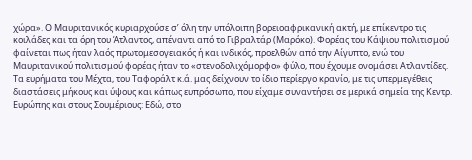χώρα». Ο Μαυριτανικός κυριαρχούσε σ’ όλη την υπόλοιπη βορειοαφρικανική ακτή, με επίκεντρο τις κοιλάδες και τα όρη του Άτλαντος, απέναντι από το Γιβραλτάρ (Μαρόκο). Φορέας του Κάψιου πολιτισμού φαίνεται πως ήταν λαός πρωτομεσογειακός ή και ινδικός, προελθών από την Αίγυπτο, ενώ του Μαυριτανικού πολιτισμού φορέας ήταν το «στενοδολιχόμορφο» φύλο, που έχουμε ονομάσει Ατλαντίδες.
Τα ευρήματα του Μέχτα, του Ταφοράλτ κ.ά. μας δείχνουν το ίδιο περίεργο κρανίο, με τις υπερμεγέθεις διαστάσεις μήκους και ύψους και κάπως ευπρόσωπο, που είχαμε συναντήσει σε μερικά σημεία της Κεντρ. Ευρώπης και στους Σουμέριους: Εδώ, στο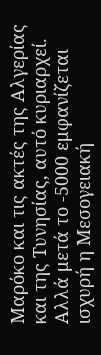Μαρόκο και τις ακτές της Αλγερίας και της Τυνησίας, αυτό κυριαρχεί. Αλλά μετά το -5000 εμφανίζεται ισχυρή η Μεσογειακή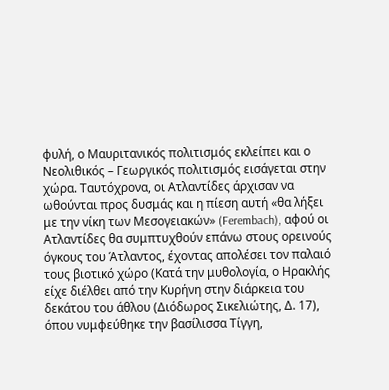φυλή, ο Μαυριτανικός πολιτισμός εκλείπει και ο Νεολιθικός – Γεωργικός πολιτισμός εισάγεται στην χώρα. Ταυτόχρονα, οι Ατλαντίδες άρχισαν να ωθούνται προς δυσμάς και η πίεση αυτή «θα λήξει με την νίκη των Μεσογειακών» (Ferembach), αφού οι Ατλαντίδες θα συμπτυχθούν επάνω στους ορεινούς όγκους του Άτλαντος, έχοντας απολέσει τον παλαιό τους βιοτικό χώρο (Κατά την μυθολογία, ο Ηρακλής είχε διέλθει από την Κυρήνη στην διάρκεια του δεκάτου του άθλου (Διόδωρος Σικελιώτης, Δ. 17), όπου νυμφεύθηκε την βασίλισσα Τίγγη,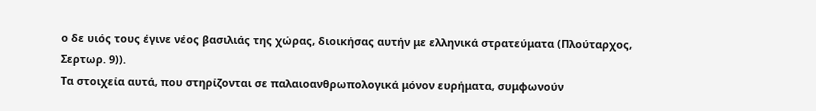ο δε υιός τους έγινε νέος βασιλιάς της χώρας, διοικήσας αυτήν με ελληνικά στρατεύματα (Πλούταρχος, Σερτωρ. 9)).
Τα στοιχεία αυτά, που στηρίζονται σε παλαιοανθρωπολογικά μόνον ευρήματα, συμφωνούν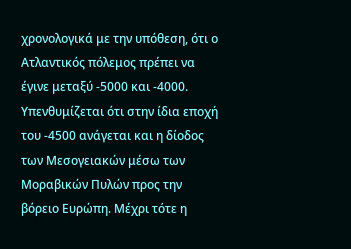χρονολογικά με την υπόθεση, ότι ο Ατλαντικός πόλεμος πρέπει να έγινε μεταξύ -5000 και -4000.
Υπενθυμίζεται ότι στην ίδια εποχή του -4500 ανάγεται και η δίοδος των Μεσογειακών μέσω των Μοραβικών Πυλών προς την βόρειο Ευρώπη. Μέχρι τότε η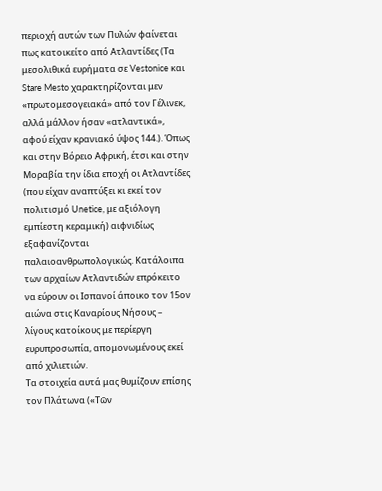περιοχή αυτών των Πυλών φαίνεται πως κατοικείτο από Ατλαντίδες (Τα μεσολιθικά ευρήματα σε Vestonice και Stare Mesto χαρακτηρίζονται μεν «πρωτομεσογειακά» από τον Γέλινεκ, αλλά μάλλον ήσαν «ατλαντικά», αφού είχαν κρανιακό ύψος 144.). Όπως και στην Βόρειο Αφρική, έτσι και στην Μοραβία την ίδια εποχή οι Ατλαντίδες (που είχαν αναπτύξει κι εκεί τον πολιτισμό Unetice, με αξιόλογη εμπίεστη κεραμική) αιφνιδίως εξαφανίζονται παλαιοανθρωπολογικώς. Κατάλοιπα των αρχαίων Ατλαντιδών επρόκειτο να εύρουν οι Ισπανοί άποικο τον 15ον αιώνα στις Καναρίους Νήσους – λίγους κατοίκους με περίεργη ευρυπροσωπία, απομονωμένους εκεί από χιλιετιών.
Τα στοιχεία αυτά μας θυμίζουν επίσης τον Πλάτωνα («Τῶν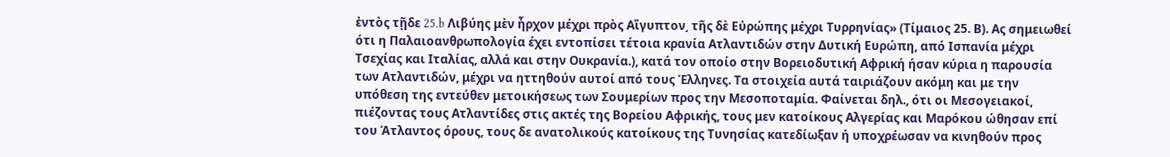ἐντὸς τῇδε 25.b Λιβύης μὲν ἦρχον μέχρι πρὸς Αἴγυπτον͵ τῆς δὲ Εὐρώπης μέχρι Τυρρηνίας» (Τίμαιος 25. Β). Ας σημειωθεί ότι η Παλαιοανθρωπολογία έχει εντοπίσει τέτοια κρανία Ατλαντιδών στην Δυτική Ευρώπη, από Ισπανία μέχρι Τσεχίας και Ιταλίας, αλλά και στην Ουκρανία.), κατά τον οποίο στην Βορειοδυτική Αφρική ήσαν κύρια η παρουσία των Ατλαντιδών, μέχρι να ηττηθούν αυτοί από τους Έλληνες. Τα στοιχεία αυτά ταιριάζουν ακόμη και με την υπόθεση της εντεύθεν μετοικήσεως των Σουμερίων προς την Μεσοποταμία. Φαίνεται δηλ., ότι οι Μεσογειακοί, πιέζοντας τους Ατλαντίδες στις ακτές της Βορείου Αφρικής, τους μεν κατοίκους Αλγερίας και Μαρόκου ώθησαν επί του Άτλαντος όρους, τους δε ανατολικούς κατοίκους της Τυνησίας κατεδίωξαν ή υποχρέωσαν να κινηθούν προς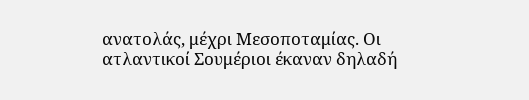ανατολάς, μέχρι Μεσοποταμίας. Οι ατλαντικοί Σουμέριοι έκαναν δηλαδή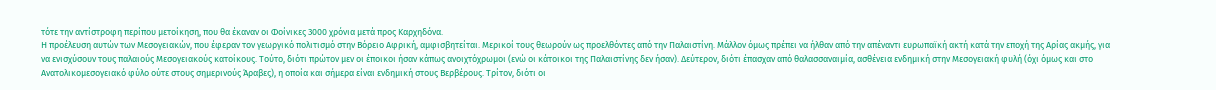τότε την αντίστροφη περίπου μετοίκηση, που θα έκαναν οι Φοίνικες 3000 χρόνια μετά προς Καρχηδόνα.
Η προέλευση αυτών των Μεσογειακών, που έφεραν τον γεωργικό πολιτισμό στην Βόρειο Αφρική, αμφισβητείται. Μερικοί τους θεωρούν ως προελθόντες από την Παλαιστίνη. Μάλλον όμως πρέπει να ήλθαν από την απέναντι ευρωπαϊκή ακτή κατά την εποχή της Αρίας ακμής, για να ενισχύσουν τους παλαιούς Μεσογειακούς κατοίκους. Τούτο, διότι πρώτον μεν οι έποικοι ήσαν κάπως ανοιχτόχρωμοι (ενώ οι κάτοικοι της Παλαιστίνης δεν ήσαν). Δεύτερον, διότι έπασχαν από θαλασσαναιμία, ασθένεια ενδημική στην Μεσογειακή φυλή (όχι όμως και στο Ανατολικομεσογειακό φύλο ούτε στους σημερινούς Άραβες), η οποία και σήμερα είναι ενδημική στους Βερβέρους. Τρίτον, διότι οι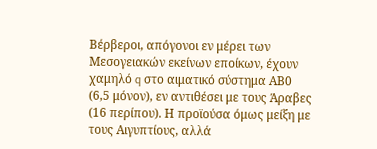Βέρβεροι, απόγονοι εν μέρει των Μεσογειακών εκείνων εποίκων, έχουν χαμηλό q στο αιματικό σύστημα ΑΒ0 (6,5 μόνον), εν αντιθέσει με τους Άραβες (16 περίπου). Η προϊούσα όμως μείξη με τους Αιγυπτίους, αλλά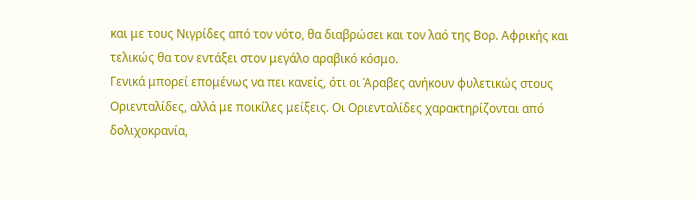και με τους Νιγρίδες από τον νότο, θα διαβρώσει και τον λαό της Βορ. Αφρικής και τελικώς θα τον εντάξει στον μεγάλο αραβικό κόσμο.
Γενικά μπορεί επομένως να πει κανείς, ότι οι Άραβες ανήκουν φυλετικώς στους Οριενταλίδες, αλλά με ποικίλες μείξεις. Οι Οριενταλίδες χαρακτηρίζονται από δολιχοκρανία,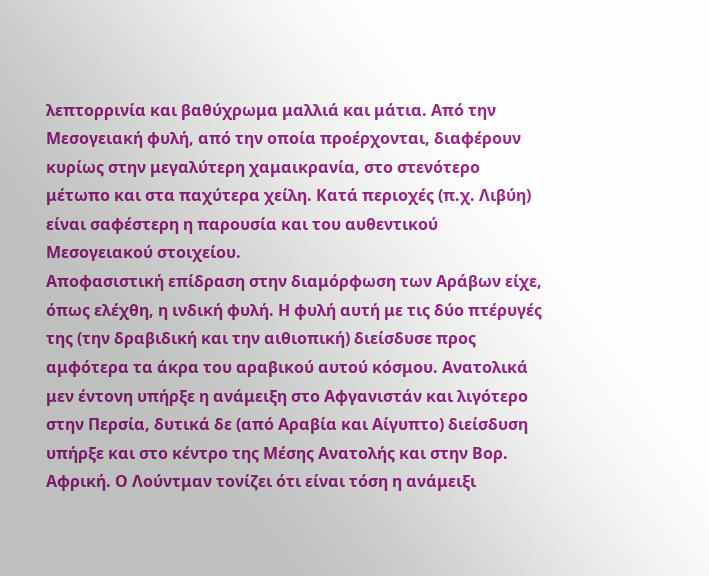λεπτορρινία και βαθύχρωμα μαλλιά και μάτια. Από την Μεσογειακή φυλή, από την οποία προέρχονται, διαφέρουν κυρίως στην μεγαλύτερη χαμαικρανία, στο στενότερο μέτωπο και στα παχύτερα χείλη. Κατά περιοχές (π.χ. Λιβύη) είναι σαφέστερη η παρουσία και του αυθεντικού Μεσογειακού στοιχείου.
Αποφασιστική επίδραση στην διαμόρφωση των Αράβων είχε, όπως ελέχθη, η ινδική φυλή. Η φυλή αυτή με τις δύο πτέρυγές της (την δραβιδική και την αιθιοπική) διείσδυσε προς αμφότερα τα άκρα του αραβικού αυτού κόσμου. Ανατολικά μεν έντονη υπήρξε η ανάμειξη στο Αφγανιστάν και λιγότερο στην Περσία, δυτικά δε (από Αραβία και Αίγυπτο) διείσδυση υπήρξε και στο κέντρο της Μέσης Ανατολής και στην Βορ. Αφρική. Ο Λούντμαν τονίζει ότι είναι τόση η ανάμειξι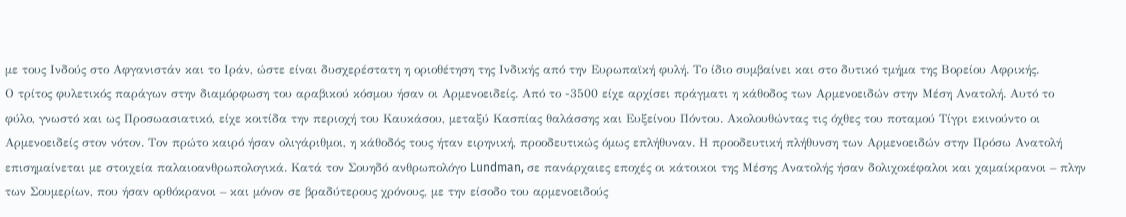με τους Ινδούς στο Αφγανιστάν και το Ιράν, ώστε είναι δυσχερέστατη η οριοθέτηση της Ινδικής από την Ευρωπαϊκή φυλή. Το ίδιο συμβαίνει και στο δυτικό τμήμα της Βορείου Αφρικής.
Ο τρίτος φυλετικός παράγων στην διαμόρφωση του αραβικού κόσμου ήσαν οι Αρμενοειδείς. Από το -3500 είχε αρχίσει πράγματι η κάθοδος των Αρμενοειδών στην Μέση Ανατολή. Αυτό το φύλο, γνωστό και ως Προσωασιατικό, είχε κοιτίδα την περιοχή του Καυκάσου, μεταξύ Κασπίας θαλάσσης και Ευξείνου Πόντου. Ακολουθώντας τις όχθες του ποταμού Τίγρι εκινούντο οι Αρμενοειδείς στον νότον. Τον πρώτο καιρό ήσαν ολιγάριθμοι, η κάθοδός τους ήταν ειρηνική, προοδευτικώς όμως επλήθυναν. Η προοδευτική πλήθυνση των Αρμενοειδών στην Πρόσω Ανατολή επισημαίνεται με στοιχεία παλαιοανθρωπολογικά. Κατά τον Σουηδό ανθρωπολόγο Lundman, σε πανάρχαιες εποχές οι κάτοικοι της Μέσης Ανατολής ήσαν δολιχοκέφαλοι και χαμαίκρανοι – πλην των Σουμερίων, που ήσαν ορθόκρανοι – και μόνον σε βραδύτερους χρόνους, με την είσοδο του αρμενοειδούς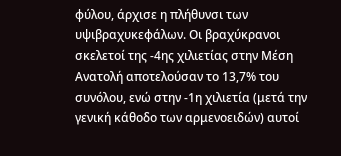φύλου, άρχισε η πλήθυνσι των υψιβραχυκεφάλων. Οι βραχύκρανοι σκελετοί της -4ης χιλιετίας στην Μέση Ανατολή αποτελούσαν το 13,7% του συνόλου, ενώ στην -1η χιλιετία (μετά την γενική κάθοδο των αρμενοειδών) αυτοί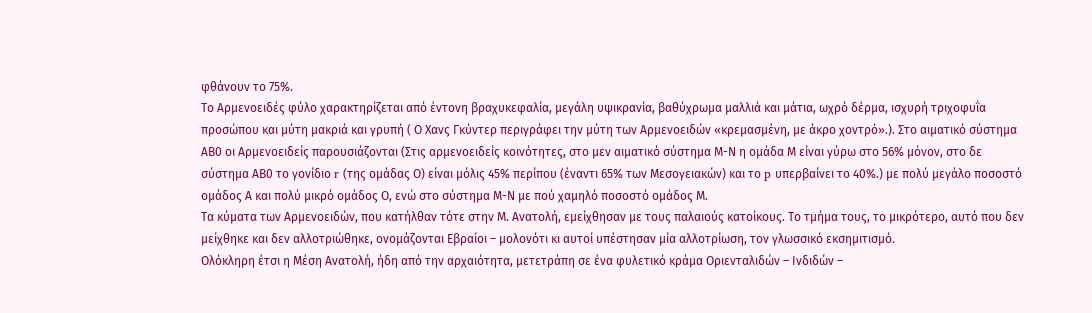φθάνουν το 75%.
Το Αρμενοειδές φύλο χαρακτηρίζεται από έντονη βραχυκεφαλία, μεγάλη υψικρανία, βαθύχρωμα μαλλιά και μάτια, ωχρό δέρμα, ισχυρή τριχοφυΐα προσώπου και μύτη μακριά και γρυπή ( Ο Χανς Γκύντερ περιγράφει την μύτη των Αρμενοειδών «κρεμασμένη, με άκρο χοντρό».). Στο αιματικό σύστημα ΑΒ0 οι Αρμενοειδείς παρουσιάζονται (Στις αρμενοειδείς κοινότητες, στο μεν αιματικό σύστημα Μ-Ν η ομάδα Μ είναι γύρω στο 56% μόνον, στο δε σύστημα ΑΒ0 το γονίδιο r (της ομάδας Ο) είναι μόλις 45% περίπου (έναντι 65% των Μεσογειακών) και το p υπερβαίνει το 40%.) με πολύ μεγάλο ποσοστό ομάδος Α και πολύ μικρό ομάδος Ο, ενώ στο σύστημα Μ-Ν με πού χαμηλό ποσοστό ομάδος Μ.
Τα κύματα των Αρμενοειδών, που κατήλθαν τότε στην Μ. Ανατολή, εμείχθησαν με τους παλαιούς κατοίκους. Το τμήμα τους, το μικρότερο, αυτό που δεν μείχθηκε και δεν αλλοτριώθηκε, ονομάζονται Εβραίοι – μολονότι κι αυτοί υπέστησαν μία αλλοτρίωση, τον γλωσσικό εκσημιτισμό.
Ολόκληρη έτσι η Μέση Ανατολή, ήδη από την αρχαιότητα, μετετράπη σε ένα φυλετικό κράμα Οριενταλιδών – Ινδιδών –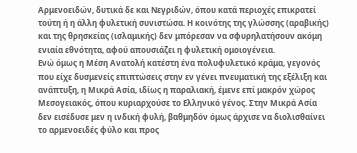Αρμενοειδών, δυτικά δε και Νεγριδών, όπου κατά περιοχές επικρατεί τούτη ή η άλλη φυλετική συνιστώσα. Η κοινότης της γλώσσης (αραβικής) και της θρησκείας (ισλαμικής) δεν μπόρεσαν να σφυρηλατήσουν ακόμη ενιαία εθνότητα, αφού απουσιάζει η φυλετική ομοιογένεια.
Ενώ όμως η Μέση Ανατολή κατέστη ένα πολυφυλετικό κράμα, γεγονός που είχε δυσμενείς επιπτώσεις στην εν γένει πνευματική της εξέλιξη και ανάπτυξη, η Μικρά Ασία, ιδίως η παραλιακή, έμενε επί μακρόν χώρος Μεσογειακός, όπου κυριαρχούσε το Ελληνικό γένος. Στην Μικρά Ασία δεν εισέδυσε μεν η ινδική φυλή, βαθμηδόν όμως άρχισε να διολισθαίνει το αρμενοειδές φύλο και προς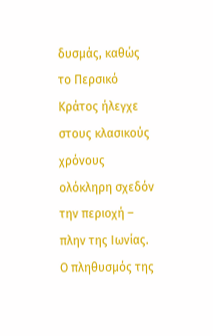δυσμάς, καθώς το Περσικό Κράτος ήλεγχε στους κλασικούς χρόνους ολόκληρη σχεδόν την περιοχή – πλην της Ιωνίας. Ο πληθυσμός της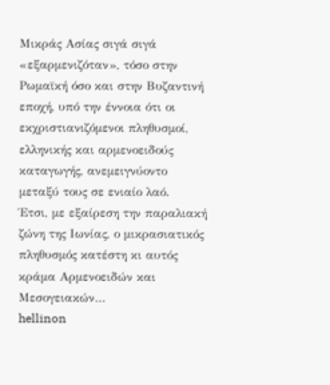Μικράς Ασίας σιγά σιγά «εξαρμενιζόταν», τόσο στην Ρωμαϊκή όσο και στην Βυζαντινή εποχή, υπό την έννοια ότι οι εκχριστιανιζόμενοι πληθυσμοί, ελληνικής και αρμενοειδούς καταγωγής, ανεμειγνύοντο μεταξύ τους σε ενιαίο λαό.
Έτσι, με εξαίρεση την παραλιακή ζώνη της Ιωνίας, ο μικρασιατικός πληθυσμός κατέστη κι αυτός κράμα Αρμενοειδών και Μεσογειακών…
hellinon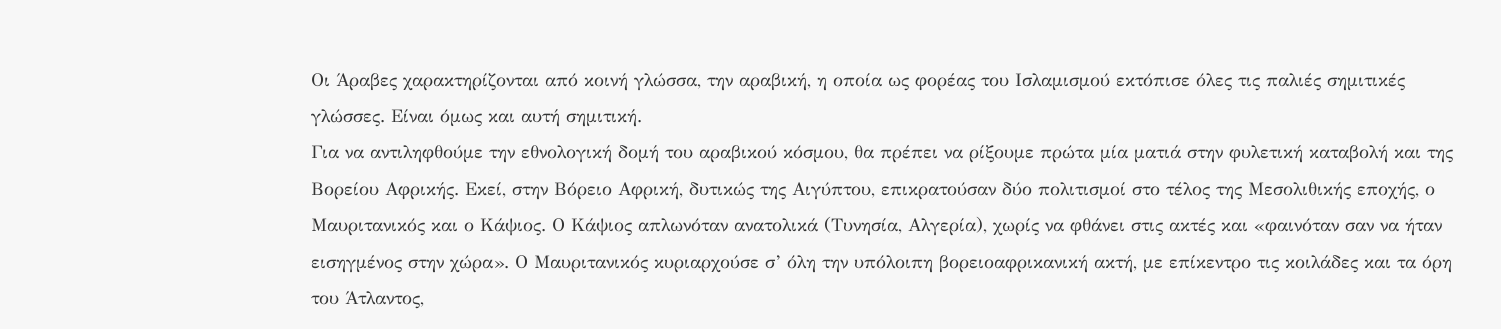Οι Άραβες χαρακτηρίζονται από κοινή γλώσσα, την αραβική, η οποία ως φορέας του Ισλαμισμού εκτόπισε όλες τις παλιές σημιτικές γλώσσες. Είναι όμως και αυτή σημιτική.
Για να αντιληφθούμε την εθνολογική δομή του αραβικού κόσμου, θα πρέπει να ρίξουμε πρώτα μία ματιά στην φυλετική καταβολή και της Βορείου Αφρικής. Εκεί, στην Βόρειο Αφρική, δυτικώς της Αιγύπτου, επικρατούσαν δύο πολιτισμοί στο τέλος της Μεσολιθικής εποχής, ο Μαυριτανικός και ο Κάψιος. Ο Κάψιος απλωνόταν ανατολικά (Τυνησία, Αλγερία), χωρίς να φθάνει στις ακτές και «φαινόταν σαν να ήταν εισηγμένος στην χώρα». Ο Μαυριτανικός κυριαρχούσε σ’ όλη την υπόλοιπη βορειοαφρικανική ακτή, με επίκεντρο τις κοιλάδες και τα όρη του Άτλαντος,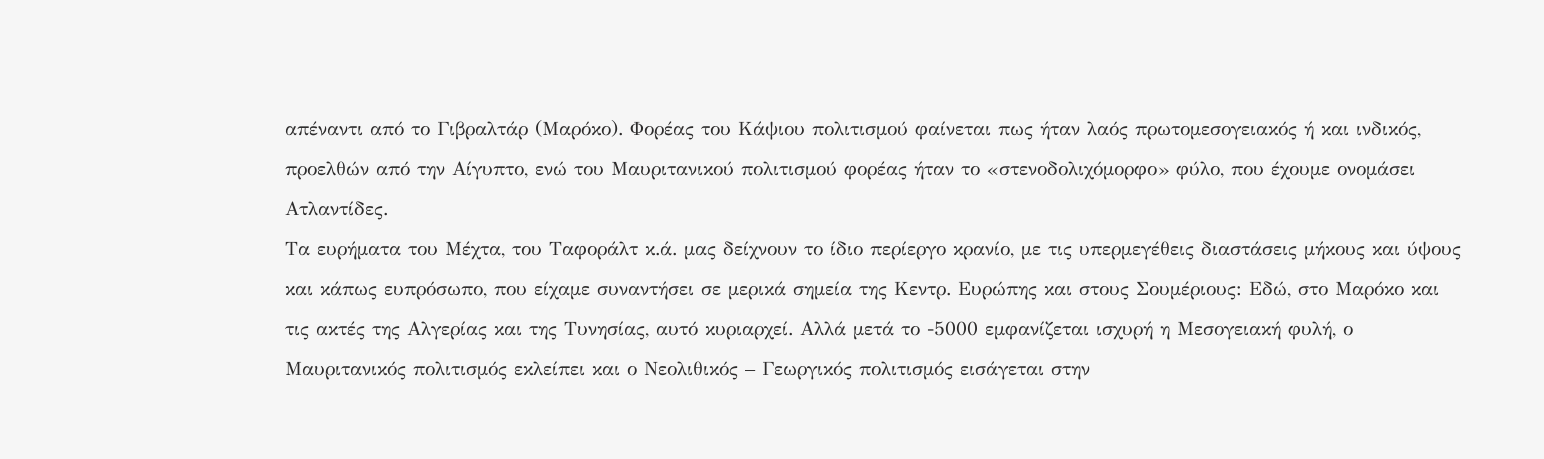απέναντι από το Γιβραλτάρ (Μαρόκο). Φορέας του Κάψιου πολιτισμού φαίνεται πως ήταν λαός πρωτομεσογειακός ή και ινδικός, προελθών από την Αίγυπτο, ενώ του Μαυριτανικού πολιτισμού φορέας ήταν το «στενοδολιχόμορφο» φύλο, που έχουμε ονομάσει Ατλαντίδες.
Τα ευρήματα του Μέχτα, του Ταφοράλτ κ.ά. μας δείχνουν το ίδιο περίεργο κρανίο, με τις υπερμεγέθεις διαστάσεις μήκους και ύψους και κάπως ευπρόσωπο, που είχαμε συναντήσει σε μερικά σημεία της Κεντρ. Ευρώπης και στους Σουμέριους: Εδώ, στο Μαρόκο και τις ακτές της Αλγερίας και της Τυνησίας, αυτό κυριαρχεί. Αλλά μετά το -5000 εμφανίζεται ισχυρή η Μεσογειακή φυλή, ο Μαυριτανικός πολιτισμός εκλείπει και ο Νεολιθικός – Γεωργικός πολιτισμός εισάγεται στην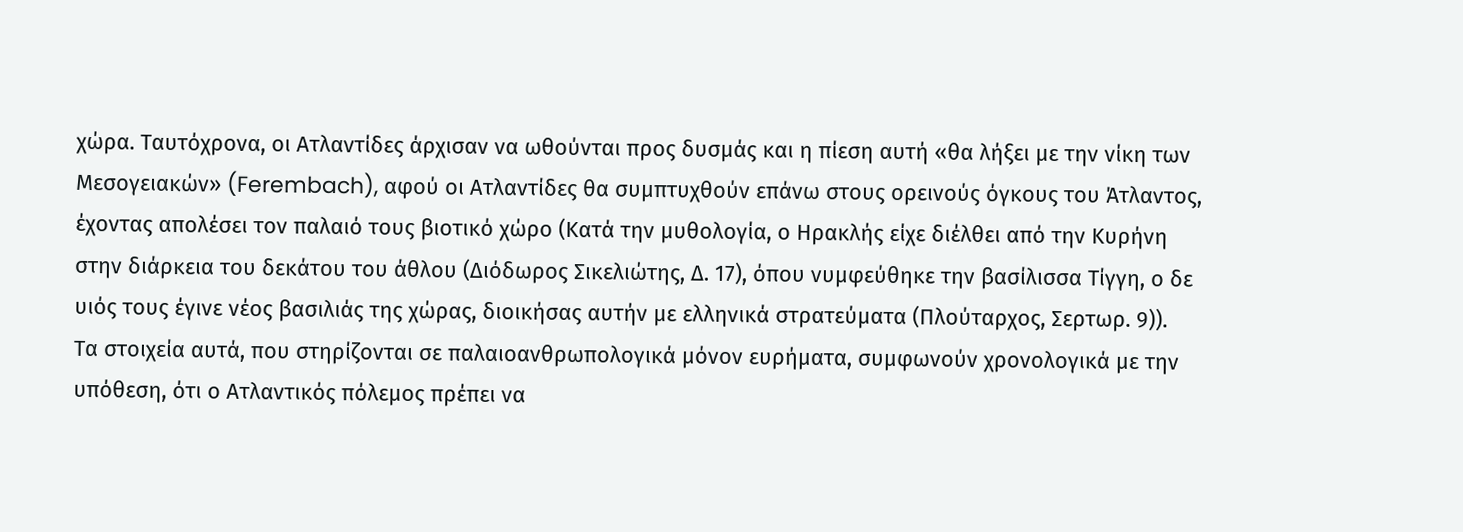χώρα. Ταυτόχρονα, οι Ατλαντίδες άρχισαν να ωθούνται προς δυσμάς και η πίεση αυτή «θα λήξει με την νίκη των Μεσογειακών» (Ferembach), αφού οι Ατλαντίδες θα συμπτυχθούν επάνω στους ορεινούς όγκους του Άτλαντος, έχοντας απολέσει τον παλαιό τους βιοτικό χώρο (Κατά την μυθολογία, ο Ηρακλής είχε διέλθει από την Κυρήνη στην διάρκεια του δεκάτου του άθλου (Διόδωρος Σικελιώτης, Δ. 17), όπου νυμφεύθηκε την βασίλισσα Τίγγη, ο δε υιός τους έγινε νέος βασιλιάς της χώρας, διοικήσας αυτήν με ελληνικά στρατεύματα (Πλούταρχος, Σερτωρ. 9)).
Τα στοιχεία αυτά, που στηρίζονται σε παλαιοανθρωπολογικά μόνον ευρήματα, συμφωνούν χρονολογικά με την υπόθεση, ότι ο Ατλαντικός πόλεμος πρέπει να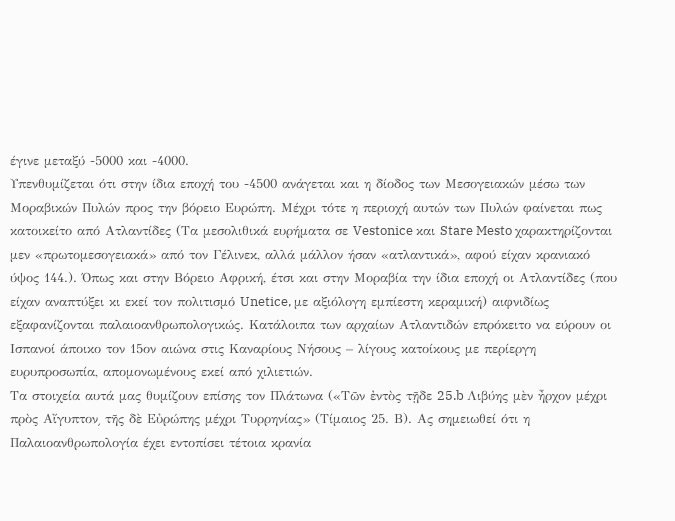έγινε μεταξύ -5000 και -4000.
Υπενθυμίζεται ότι στην ίδια εποχή του -4500 ανάγεται και η δίοδος των Μεσογειακών μέσω των Μοραβικών Πυλών προς την βόρειο Ευρώπη. Μέχρι τότε η περιοχή αυτών των Πυλών φαίνεται πως κατοικείτο από Ατλαντίδες (Τα μεσολιθικά ευρήματα σε Vestonice και Stare Mesto χαρακτηρίζονται μεν «πρωτομεσογειακά» από τον Γέλινεκ, αλλά μάλλον ήσαν «ατλαντικά», αφού είχαν κρανιακό ύψος 144.). Όπως και στην Βόρειο Αφρική, έτσι και στην Μοραβία την ίδια εποχή οι Ατλαντίδες (που είχαν αναπτύξει κι εκεί τον πολιτισμό Unetice, με αξιόλογη εμπίεστη κεραμική) αιφνιδίως εξαφανίζονται παλαιοανθρωπολογικώς. Κατάλοιπα των αρχαίων Ατλαντιδών επρόκειτο να εύρουν οι Ισπανοί άποικο τον 15ον αιώνα στις Καναρίους Νήσους – λίγους κατοίκους με περίεργη ευρυπροσωπία, απομονωμένους εκεί από χιλιετιών.
Τα στοιχεία αυτά μας θυμίζουν επίσης τον Πλάτωνα («Τῶν ἐντὸς τῇδε 25.b Λιβύης μὲν ἦρχον μέχρι πρὸς Αἴγυπτον͵ τῆς δὲ Εὐρώπης μέχρι Τυρρηνίας» (Τίμαιος 25. Β). Ας σημειωθεί ότι η Παλαιοανθρωπολογία έχει εντοπίσει τέτοια κρανία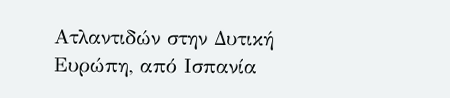Ατλαντιδών στην Δυτική Ευρώπη, από Ισπανία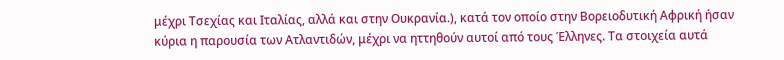μέχρι Τσεχίας και Ιταλίας, αλλά και στην Ουκρανία.), κατά τον οποίο στην Βορειοδυτική Αφρική ήσαν κύρια η παρουσία των Ατλαντιδών, μέχρι να ηττηθούν αυτοί από τους Έλληνες. Τα στοιχεία αυτά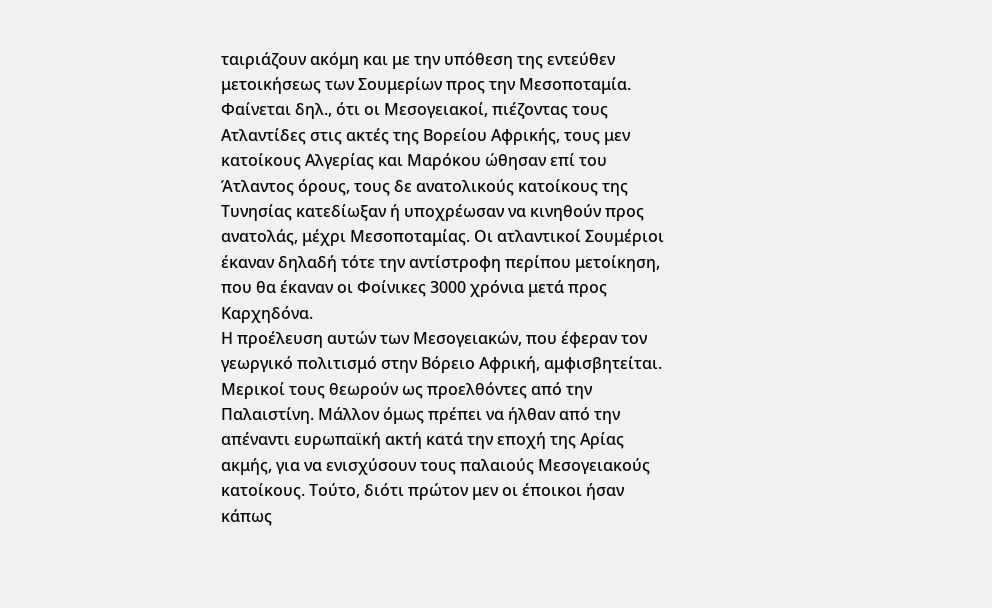ταιριάζουν ακόμη και με την υπόθεση της εντεύθεν μετοικήσεως των Σουμερίων προς την Μεσοποταμία. Φαίνεται δηλ., ότι οι Μεσογειακοί, πιέζοντας τους Ατλαντίδες στις ακτές της Βορείου Αφρικής, τους μεν κατοίκους Αλγερίας και Μαρόκου ώθησαν επί του Άτλαντος όρους, τους δε ανατολικούς κατοίκους της Τυνησίας κατεδίωξαν ή υποχρέωσαν να κινηθούν προς ανατολάς, μέχρι Μεσοποταμίας. Οι ατλαντικοί Σουμέριοι έκαναν δηλαδή τότε την αντίστροφη περίπου μετοίκηση, που θα έκαναν οι Φοίνικες 3000 χρόνια μετά προς Καρχηδόνα.
Η προέλευση αυτών των Μεσογειακών, που έφεραν τον γεωργικό πολιτισμό στην Βόρειο Αφρική, αμφισβητείται. Μερικοί τους θεωρούν ως προελθόντες από την Παλαιστίνη. Μάλλον όμως πρέπει να ήλθαν από την απέναντι ευρωπαϊκή ακτή κατά την εποχή της Αρίας ακμής, για να ενισχύσουν τους παλαιούς Μεσογειακούς κατοίκους. Τούτο, διότι πρώτον μεν οι έποικοι ήσαν κάπως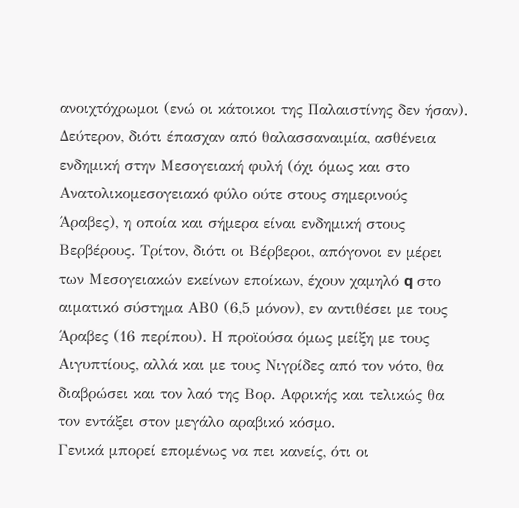ανοιχτόχρωμοι (ενώ οι κάτοικοι της Παλαιστίνης δεν ήσαν). Δεύτερον, διότι έπασχαν από θαλασσαναιμία, ασθένεια ενδημική στην Μεσογειακή φυλή (όχι όμως και στο Ανατολικομεσογειακό φύλο ούτε στους σημερινούς Άραβες), η οποία και σήμερα είναι ενδημική στους Βερβέρους. Τρίτον, διότι οι Βέρβεροι, απόγονοι εν μέρει των Μεσογειακών εκείνων εποίκων, έχουν χαμηλό q στο αιματικό σύστημα ΑΒ0 (6,5 μόνον), εν αντιθέσει με τους Άραβες (16 περίπου). Η προϊούσα όμως μείξη με τους Αιγυπτίους, αλλά και με τους Νιγρίδες από τον νότο, θα διαβρώσει και τον λαό της Βορ. Αφρικής και τελικώς θα τον εντάξει στον μεγάλο αραβικό κόσμο.
Γενικά μπορεί επομένως να πει κανείς, ότι οι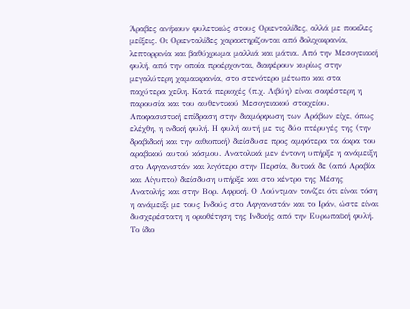Άραβες ανήκουν φυλετικώς στους Οριενταλίδες, αλλά με ποικίλες μείξεις. Οι Οριενταλίδες χαρακτηρίζονται από δολιχοκρανία, λεπτορρινία και βαθύχρωμα μαλλιά και μάτια. Από την Μεσογειακή φυλή, από την οποία προέρχονται, διαφέρουν κυρίως στην μεγαλύτερη χαμαικρανία, στο στενότερο μέτωπο και στα παχύτερα χείλη. Κατά περιοχές (π.χ. Λιβύη) είναι σαφέστερη η παρουσία και του αυθεντικού Μεσογειακού στοιχείου.
Αποφασιστική επίδραση στην διαμόρφωση των Αράβων είχε, όπως ελέχθη, η ινδική φυλή. Η φυλή αυτή με τις δύο πτέρυγές της (την δραβιδική και την αιθιοπική) διείσδυσε προς αμφότερα τα άκρα του αραβικού αυτού κόσμου. Ανατολικά μεν έντονη υπήρξε η ανάμειξη στο Αφγανιστάν και λιγότερο στην Περσία, δυτικά δε (από Αραβία και Αίγυπτο) διείσδυση υπήρξε και στο κέντρο της Μέσης Ανατολής και στην Βορ. Αφρική. Ο Λούντμαν τονίζει ότι είναι τόση η ανάμειξι με τους Ινδούς στο Αφγανιστάν και το Ιράν, ώστε είναι δυσχερέστατη η οριοθέτηση της Ινδικής από την Ευρωπαϊκή φυλή. Το ίδιο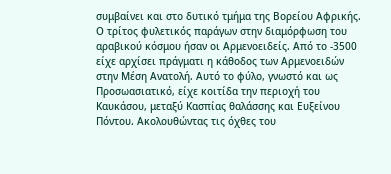συμβαίνει και στο δυτικό τμήμα της Βορείου Αφρικής.
Ο τρίτος φυλετικός παράγων στην διαμόρφωση του αραβικού κόσμου ήσαν οι Αρμενοειδείς. Από το -3500 είχε αρχίσει πράγματι η κάθοδος των Αρμενοειδών στην Μέση Ανατολή. Αυτό το φύλο, γνωστό και ως Προσωασιατικό, είχε κοιτίδα την περιοχή του Καυκάσου, μεταξύ Κασπίας θαλάσσης και Ευξείνου Πόντου. Ακολουθώντας τις όχθες του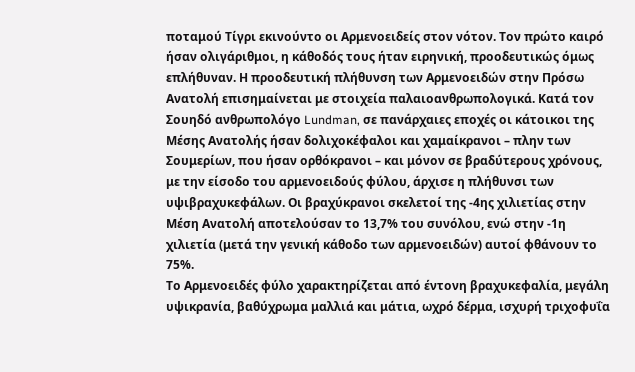ποταμού Τίγρι εκινούντο οι Αρμενοειδείς στον νότον. Τον πρώτο καιρό ήσαν ολιγάριθμοι, η κάθοδός τους ήταν ειρηνική, προοδευτικώς όμως επλήθυναν. Η προοδευτική πλήθυνση των Αρμενοειδών στην Πρόσω Ανατολή επισημαίνεται με στοιχεία παλαιοανθρωπολογικά. Κατά τον Σουηδό ανθρωπολόγο Lundman, σε πανάρχαιες εποχές οι κάτοικοι της Μέσης Ανατολής ήσαν δολιχοκέφαλοι και χαμαίκρανοι – πλην των Σουμερίων, που ήσαν ορθόκρανοι – και μόνον σε βραδύτερους χρόνους, με την είσοδο του αρμενοειδούς φύλου, άρχισε η πλήθυνσι των υψιβραχυκεφάλων. Οι βραχύκρανοι σκελετοί της -4ης χιλιετίας στην Μέση Ανατολή αποτελούσαν το 13,7% του συνόλου, ενώ στην -1η χιλιετία (μετά την γενική κάθοδο των αρμενοειδών) αυτοί φθάνουν το 75%.
Το Αρμενοειδές φύλο χαρακτηρίζεται από έντονη βραχυκεφαλία, μεγάλη υψικρανία, βαθύχρωμα μαλλιά και μάτια, ωχρό δέρμα, ισχυρή τριχοφυΐα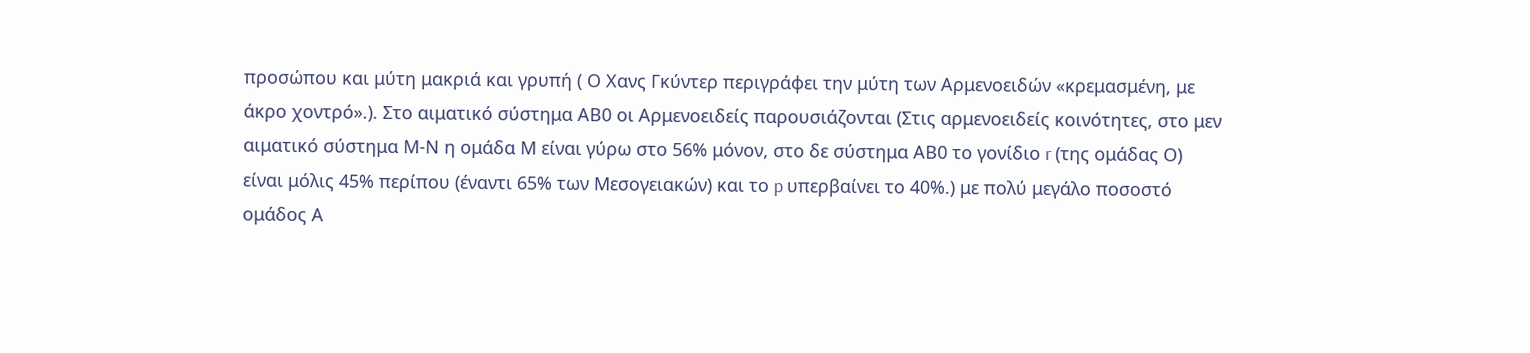προσώπου και μύτη μακριά και γρυπή ( Ο Χανς Γκύντερ περιγράφει την μύτη των Αρμενοειδών «κρεμασμένη, με άκρο χοντρό».). Στο αιματικό σύστημα ΑΒ0 οι Αρμενοειδείς παρουσιάζονται (Στις αρμενοειδείς κοινότητες, στο μεν αιματικό σύστημα Μ-Ν η ομάδα Μ είναι γύρω στο 56% μόνον, στο δε σύστημα ΑΒ0 το γονίδιο r (της ομάδας Ο) είναι μόλις 45% περίπου (έναντι 65% των Μεσογειακών) και το p υπερβαίνει το 40%.) με πολύ μεγάλο ποσοστό ομάδος Α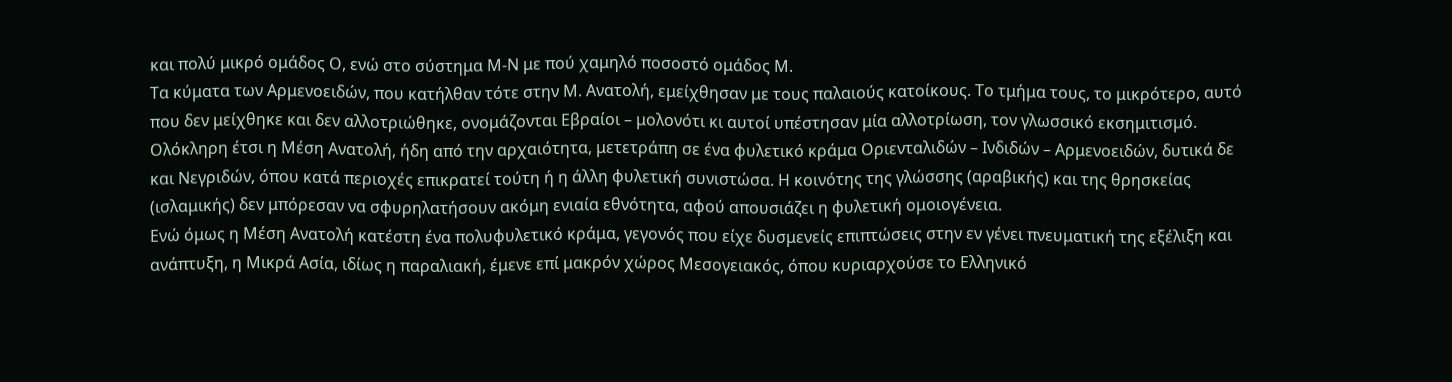και πολύ μικρό ομάδος Ο, ενώ στο σύστημα Μ-Ν με πού χαμηλό ποσοστό ομάδος Μ.
Τα κύματα των Αρμενοειδών, που κατήλθαν τότε στην Μ. Ανατολή, εμείχθησαν με τους παλαιούς κατοίκους. Το τμήμα τους, το μικρότερο, αυτό που δεν μείχθηκε και δεν αλλοτριώθηκε, ονομάζονται Εβραίοι – μολονότι κι αυτοί υπέστησαν μία αλλοτρίωση, τον γλωσσικό εκσημιτισμό.
Ολόκληρη έτσι η Μέση Ανατολή, ήδη από την αρχαιότητα, μετετράπη σε ένα φυλετικό κράμα Οριενταλιδών – Ινδιδών – Αρμενοειδών, δυτικά δε και Νεγριδών, όπου κατά περιοχές επικρατεί τούτη ή η άλλη φυλετική συνιστώσα. Η κοινότης της γλώσσης (αραβικής) και της θρησκείας (ισλαμικής) δεν μπόρεσαν να σφυρηλατήσουν ακόμη ενιαία εθνότητα, αφού απουσιάζει η φυλετική ομοιογένεια.
Ενώ όμως η Μέση Ανατολή κατέστη ένα πολυφυλετικό κράμα, γεγονός που είχε δυσμενείς επιπτώσεις στην εν γένει πνευματική της εξέλιξη και ανάπτυξη, η Μικρά Ασία, ιδίως η παραλιακή, έμενε επί μακρόν χώρος Μεσογειακός, όπου κυριαρχούσε το Ελληνικό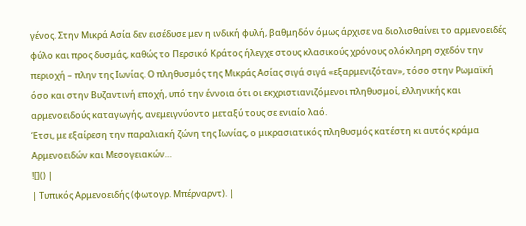γένος. Στην Μικρά Ασία δεν εισέδυσε μεν η ινδική φυλή, βαθμηδόν όμως άρχισε να διολισθαίνει το αρμενοειδές φύλο και προς δυσμάς, καθώς το Περσικό Κράτος ήλεγχε στους κλασικούς χρόνους ολόκληρη σχεδόν την περιοχή – πλην της Ιωνίας. Ο πληθυσμός της Μικράς Ασίας σιγά σιγά «εξαρμενιζόταν», τόσο στην Ρωμαϊκή όσο και στην Βυζαντινή εποχή, υπό την έννοια ότι οι εκχριστιανιζόμενοι πληθυσμοί, ελληνικής και αρμενοειδούς καταγωγής, ανεμειγνύοντο μεταξύ τους σε ενιαίο λαό.
Έτσι, με εξαίρεση την παραλιακή ζώνη της Ιωνίας, ο μικρασιατικός πληθυσμός κατέστη κι αυτός κράμα Αρμενοειδών και Μεσογειακών…
![]() |
| Τυπικός Αρμενοειδής (φωτογρ. Μπέρναρντ). |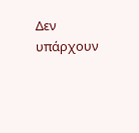Δεν υπάρχουν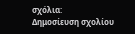σχόλια:
Δημοσίευση σχολίου